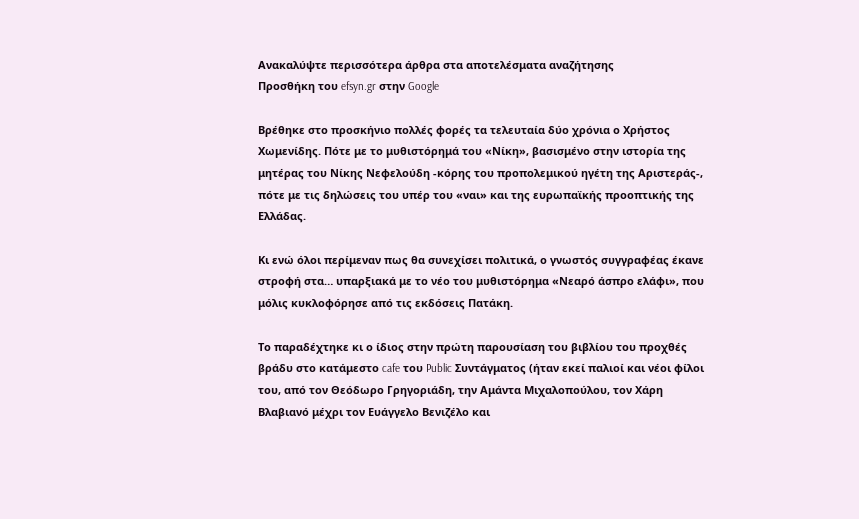Ανακαλύψτε περισσότερα άρθρα στα αποτελέσματα αναζήτησης
Προσθήκη του efsyn.gr στην Google

Βρέθηκε στο προσκήνιο πολλές φορές τα τελευταία δύο χρόνια ο Χρήστος Χωμενίδης. Πότε με το μυθιστόρημά του «Νίκη», βασισμένο στην ιστορία της μητέρας του Νίκης Νεφελούδη -κόρης του προπολεμικού ηγέτη της Αριστεράς-, πότε με τις δηλώσεις του υπέρ του «ναι» και της ευρωπαϊκής προοπτικής της Ελλάδας.

Κι ενώ όλοι περίμεναν πως θα συνεχίσει πολιτικά, ο γνωστός συγγραφέας έκανε στροφή στα… υπαρξιακά με το νέο του μυθιστόρημα «Νεαρό άσπρο ελάφι», που μόλις κυκλοφόρησε από τις εκδόσεις Πατάκη.

Το παραδέχτηκε κι ο ίδιος στην πρώτη παρουσίαση του βιβλίου του προχθές βράδυ στο κατάμεστο cafe του Public Συντάγματος (ήταν εκεί παλιοί και νέοι φίλοι του, από τον Θεόδωρο Γρηγοριάδη, την Αμάντα Μιχαλοπούλου, τον Χάρη Βλαβιανό μέχρι τον Ευάγγελο Βενιζέλο και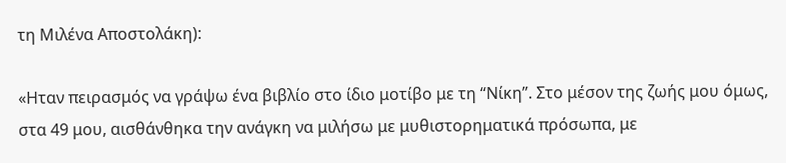τη Μιλένα Αποστολάκη):

«Ηταν πειρασμός να γράψω ένα βιβλίο στο ίδιο μοτίβο με τη “Νίκη”. Στο μέσον της ζωής μου όμως, στα 49 μου, αισθάνθηκα την ανάγκη να μιλήσω με μυθιστορηματικά πρόσωπα, με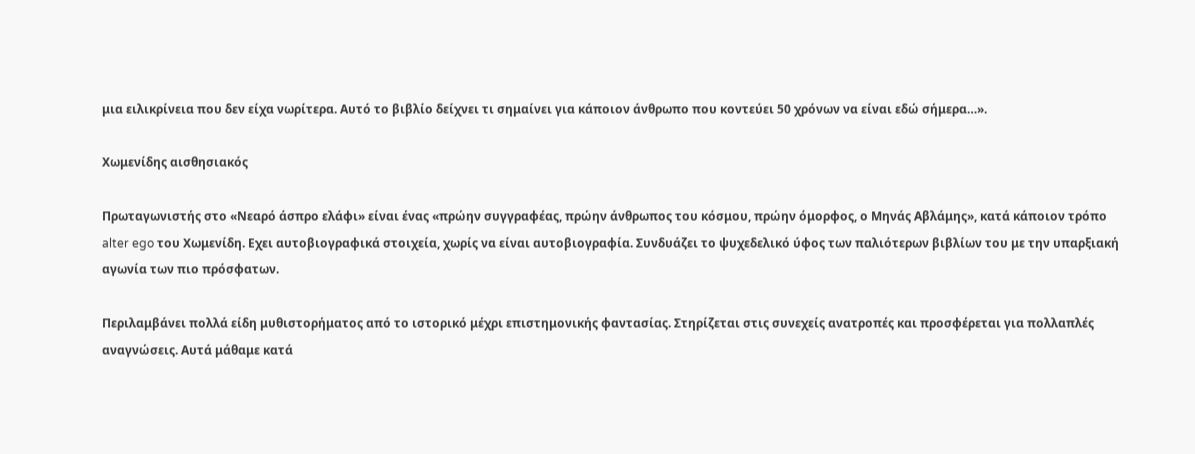μια ειλικρίνεια που δεν είχα νωρίτερα. Αυτό το βιβλίο δείχνει τι σημαίνει για κάποιον άνθρωπο που κοντεύει 50 χρόνων να είναι εδώ σήμερα…».

Χωμενίδης αισθησιακός

Πρωταγωνιστής στο «Νεαρό άσπρο ελάφι» είναι ένας «πρώην συγγραφέας, πρώην άνθρωπος του κόσμου, πρώην όμορφος, ο Μηνάς Αβλάμης», κατά κάποιον τρόπο alter ego του Χωμενίδη. Εχει αυτοβιογραφικά στοιχεία, χωρίς να είναι αυτοβιογραφία. Συνδυάζει το ψυχεδελικό ύφος των παλιότερων βιβλίων του με την υπαρξιακή αγωνία των πιο πρόσφατων.

Περιλαμβάνει πολλά είδη μυθιστορήματος από το ιστορικό μέχρι επιστημονικής φαντασίας. Στηρίζεται στις συνεχείς ανατροπές και προσφέρεται για πολλαπλές αναγνώσεις. Αυτά μάθαμε κατά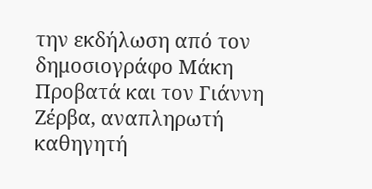την εκδήλωση από τον δημοσιογράφο Μάκη Προβατά και τον Γιάννη Ζέρβα, αναπληρωτή καθηγητή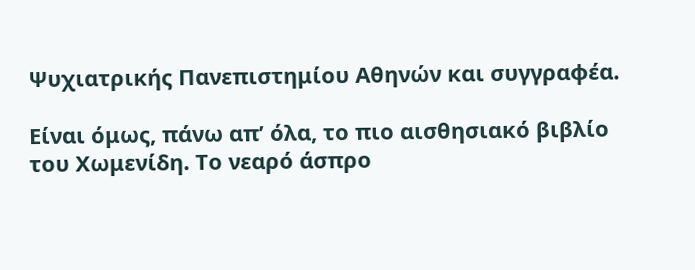Ψυχιατρικής Πανεπιστημίου Αθηνών και συγγραφέα.

Είναι όμως, πάνω απ’ όλα, το πιο αισθησιακό βιβλίο του Χωμενίδη. Το νεαρό άσπρο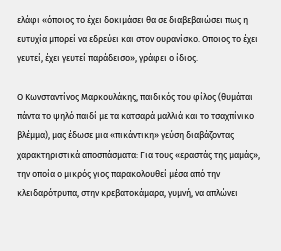ελάφι «όποιος το έχει δοκιμάσει θα σε διαβεβαιώσει πως η ευτυχία μπορεί να εδρεύει και στον ουρανίσκο. Οποιος το έχει γευτεί, έχει γευτεί παράδεισο», γράφει ο ίδιος.

Ο Κωνσταντίνος Μαρκουλάκης, παιδικός του φίλος (θυμάται πάντα το ψηλό παιδί με τα κατσαρά μαλλιά και το τσαχπίνικο βλέμμα), μας έδωσε μια «πικάντικη» γεύση διαβάζοντας χαρακτηριστικά αποσπάσματα: Για τους «εραστάς της μαμάς», την οποία ο μικρός γιος παρακολουθεί μέσα από την κλειδαρότρυπα, στην κρεβατοκάμαρα, γυμνή, να απλώνει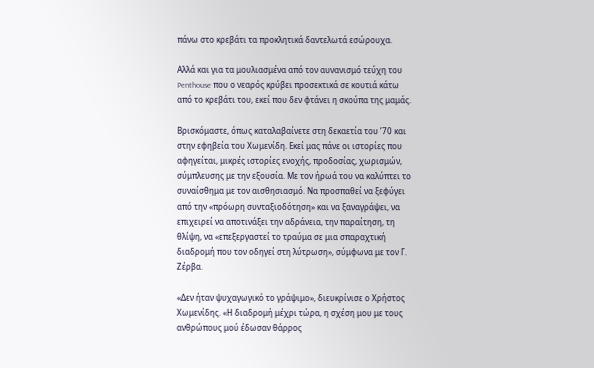πάνω στο κρεβάτι τα προκλητικά δαντελωτά εσώρουχα.

Αλλά και για τα μουλιασμένα από τον αυνανισμό τεύχη του Penthouse που ο νεαρός κρύβει προσεκτικά σε κουτιά κάτω από το κρεβάτι του, εκεί που δεν φτάνει η σκούπα της μαμάς.

Βρισκόμαστε, όπως καταλαβαίνετε στη δεκαετία του ’70 και στην εφηβεία του Χωμενίδη. Εκεί μας πάνε οι ιστορίες που αφηγείται, μικρές ιστορίες ενοχής, προδοσίας, χωρισμών, σύμπλευσης με την εξουσία. Με τον ήρωά του να καλύπτει το συναίσθημα με τον αισθησιασμό. Να προσπαθεί να ξεφύγει από την «πρόωρη συνταξιοδότηση» και να ξαναγράψει, να επιχειρεί να αποτινάξει την αδράνεια, την παραίτηση, τη θλίψη, να «επεξεργαστεί το τραύμα σε μια σπαραχτική διαδρομή που τον οδηγεί στη λύτρωση», σύμφωνα με τον Γ. Ζέρβα.

«Δεν ήταν ψυχαγωγικό το γράψιμο», διευκρίνισε ο Χρήστος Χωμενίδης. «Η διαδρομή μέχρι τώρα, η σχέση μου με τους ανθρώπους μού έδωσαν θάρρος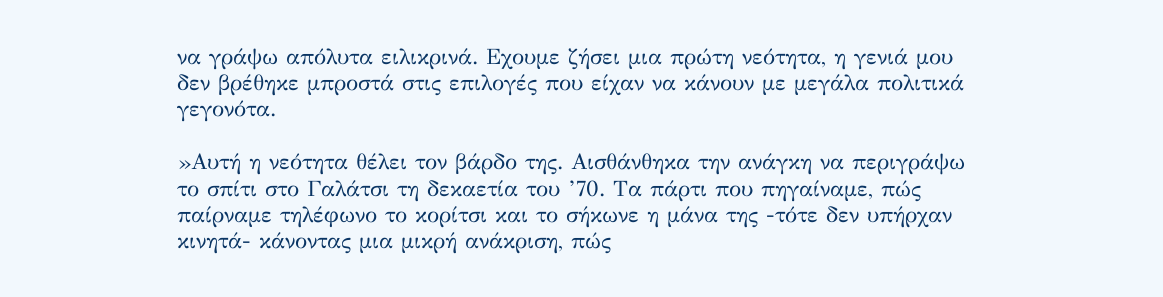να γράψω απόλυτα ειλικρινά. Εχουμε ζήσει μια πρώτη νεότητα, η γενιά μου δεν βρέθηκε μπροστά στις επιλογές που είχαν να κάνουν με μεγάλα πολιτικά γεγονότα.

»Αυτή η νεότητα θέλει τον βάρδο της. Αισθάνθηκα την ανάγκη να περιγράψω το σπίτι στο Γαλάτσι τη δεκαετία του ’70. Τα πάρτι που πηγαίναμε, πώς παίρναμε τηλέφωνο το κορίτσι και το σήκωνε η μάνα της -τότε δεν υπήρχαν κινητά- κάνοντας μια μικρή ανάκριση, πώς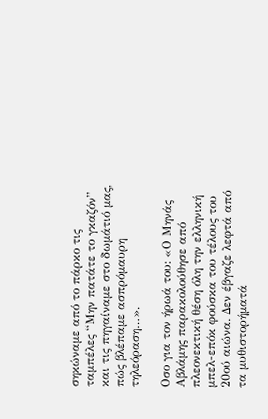σηκώναμε από το πάρκο τις ταμπέλες “Μην πατάτε το γκαζόν” και τις πηγαίναμε στο δωμάτιό μας, πώς βλέπαμε ασπρόμαυρη τηλεόραση…».

Οσο για τον ήρωά του: «Ο Μηνάς Αβλάμης παρακολούθησε από πλεονεκτική θέση όλη την ελληνική μπελ-επόκ φούσκα του τέλους του 20ού αιώνα. Δεν έβγαζε λεφτά από τα μυθιστορήματά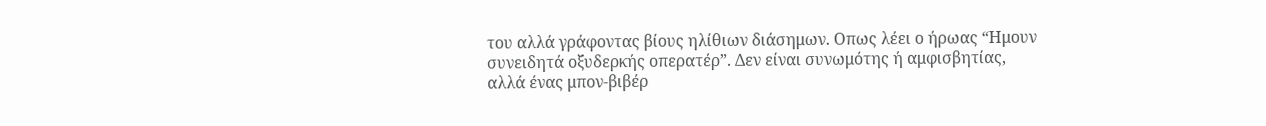του αλλά γράφοντας βίους ηλίθιων διάσημων. Οπως λέει ο ήρωας “Ημουν συνειδητά οξυδερκής οπερατέρ”. Δεν είναι συνωμότης ή αμφισβητίας, αλλά ένας μπον-βιβέρ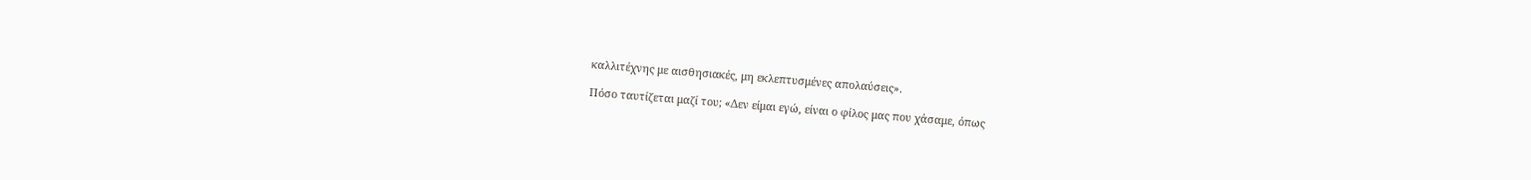καλλιτέχνης με αισθησιακές, μη εκλεπτυσμένες απολαύσεις».

Πόσο ταυτίζεται μαζί του; «Δεν είμαι εγώ, είναι ο φίλος μας που χάσαμε, όπως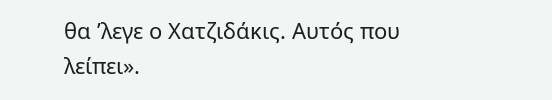θα ’λεγε ο Χατζιδάκις. Αυτός που λείπει».